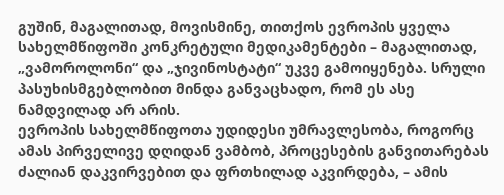გუშინ, მაგალითად, მოვისმინე, თითქოს ევროპის ყველა სახელმწიფოში კონკრეტული მედიკამენტები – მაგალითად, „ვამოროლონი“ და „ჯივინოსტატი“ უკვე გამოიყენება. სრული პასუხისმგებლობით მინდა განვაცხადო, რომ ეს ასე ნამდვილად არ არის.
ევროპის სახელმწიფოთა უდიდესი უმრავლესობა, როგორც ამას პირველივე დღიდან ვამბობ, პროცესების განვითარებას ძალიან დაკვირვებით და ფრთხილად აკვირდება, – ამის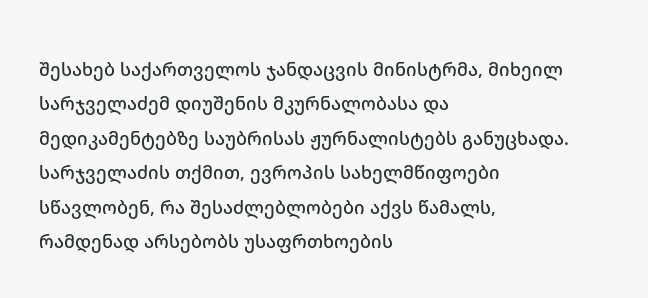შესახებ საქართველოს ჯანდაცვის მინისტრმა, მიხეილ სარჯველაძემ დიუშენის მკურნალობასა და მედიკამენტებზე საუბრისას ჟურნალისტებს განუცხადა.
სარჯველაძის თქმით, ევროპის სახელმწიფოები სწავლობენ, რა შესაძლებლობები აქვს წამალს, რამდენად არსებობს უსაფრთხოების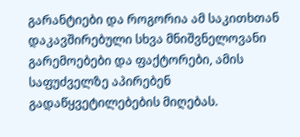გარანტიები და როგორია ამ საკითხთან დაკავშირებული სხვა მნიშვნელოვანი გარემოებები და ფაქტორები, ამის საფუძველზე აპირებენ გადაწყვეტილებების მიღებას.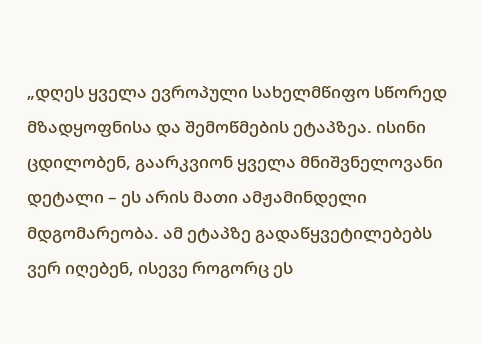„დღეს ყველა ევროპული სახელმწიფო სწორედ მზადყოფნისა და შემოწმების ეტაპზეა. ისინი ცდილობენ, გაარკვიონ ყველა მნიშვნელოვანი დეტალი – ეს არის მათი ამჟამინდელი მდგომარეობა. ამ ეტაპზე გადაწყვეტილებებს ვერ იღებენ, ისევე როგორც ეს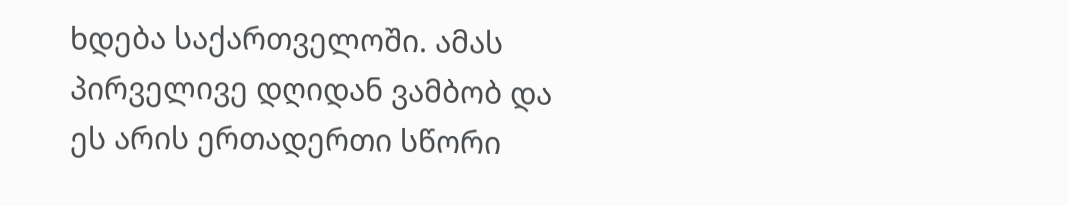ხდება საქართველოში. ამას პირველივე დღიდან ვამბობ და ეს არის ერთადერთი სწორი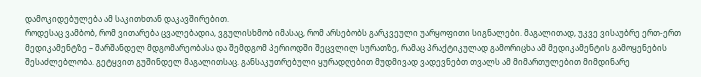დამოკიდებულება ამ საკითხთან დაკავშირებით.
როდესაც ვამბობ, რომ ვითარება ცვალებადია, ვგულისხმობ იმასაც, რომ არსებობს გარკვეული უარყოფითი სიგნალები. მაგალითად, უკვე ვისაუბრე ერთ-ერთ მედიკამენტზე – შარშანდელ მდგომარეობასა და შემდგომ პერიოდში შეცვლილ სურათზე, რამაც პრაქტიკულად გამორიცხა ამ მედიკამენტის გამოყენების შესაძლებლობა. გეტყვით გუშინდელ მაგალითსაც. განსაკუთრებული ყურადღებით მუდმივად ვადევნებთ თვალს ამ მიმართულებით მიმდინარე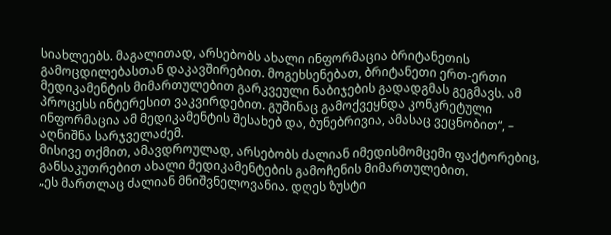სიახლეებს. მაგალითად, არსებობს ახალი ინფორმაცია ბრიტანეთის გამოცდილებასთან დაკავშირებით. მოგეხსენებათ, ბრიტანეთი ერთ-ერთი მედიკამენტის მიმართულებით გარკვეული ნაბიჯების გადადგმას გეგმავს. ამ პროცესს ინტერესით ვაკვირდებით. გუშინაც გამოქვეყნდა კონკრეტული ინფორმაცია ამ მედიკამენტის შესახებ და, ბუნებრივია, ამასაც ვეცნობით“, – აღნიშნა სარჯველაძემ.
მისივე თქმით, ამავდროულად, არსებობს ძალიან იმედისმომცემი ფაქტორებიც, განსაკუთრებით ახალი მედიკამენტების გამოჩენის მიმართულებით.
„ეს მართლაც ძალიან მნიშვნელოვანია. დღეს ზუსტი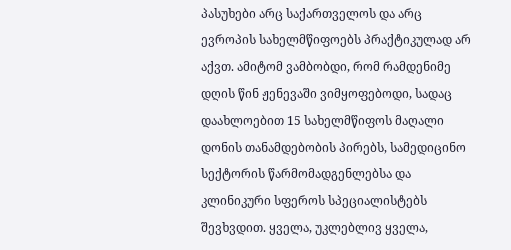პასუხები არც საქართველოს და არც ევროპის სახელმწიფოებს პრაქტიკულად არ აქვთ. ამიტომ ვამბობდი, რომ რამდენიმე დღის წინ ჟენევაში ვიმყოფებოდი, სადაც დაახლოებით 15 სახელმწიფოს მაღალი დონის თანამდებობის პირებს, სამედიცინო სექტორის წარმომადგენლებსა და კლინიკური სფეროს სპეციალისტებს შევხვდით. ყველა, უკლებლივ ყველა,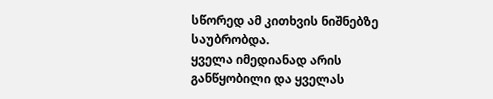სწორედ ამ კითხვის ნიშნებზე საუბრობდა.
ყველა იმედიანად არის განწყობილი და ყველას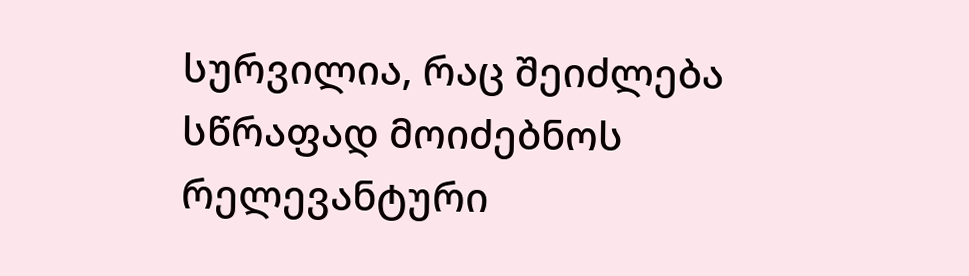სურვილია, რაც შეიძლება სწრაფად მოიძებნოს რელევანტური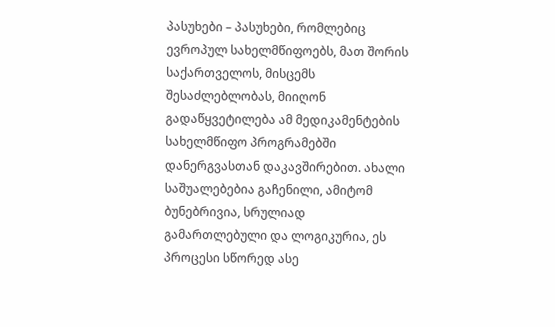პასუხები – პასუხები, რომლებიც ევროპულ სახელმწიფოებს, მათ შორის საქართველოს, მისცემს შესაძლებლობას, მიიღონ გადაწყვეტილება ამ მედიკამენტების სახელმწიფო პროგრამებში დანერგვასთან დაკავშირებით. ახალი საშუალებებია გაჩენილი, ამიტომ ბუნებრივია, სრულიად გამართლებული და ლოგიკურია, ეს პროცესი სწორედ ასე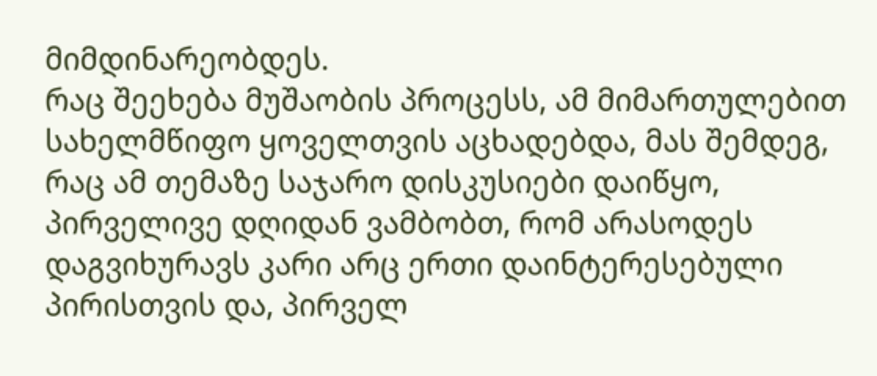მიმდინარეობდეს.
რაც შეეხება მუშაობის პროცესს, ამ მიმართულებით სახელმწიფო ყოველთვის აცხადებდა, მას შემდეგ, რაც ამ თემაზე საჯარო დისკუსიები დაიწყო, პირველივე დღიდან ვამბობთ, რომ არასოდეს დაგვიხურავს კარი არც ერთი დაინტერესებული პირისთვის და, პირველ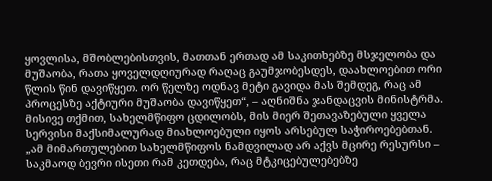ყოვლისა, მშობლებისთვის, მათთან ერთად ამ საკითხებზე მსჯელობა და მუშაობა, რათა ყოველდღიურად რაღაც გაუმჯობესდეს, დაახლოებით ორი წლის წინ დავიწყეთ. ორ წელზე ოდნავ მეტი გავიდა მას შემდეგ, რაც ამ პროცესზე აქტიური მუშაობა დავიწყეთ“, – აღნიშნა ჯანდაცვის მინისტრმა.
მისივე თქმით, სახელმწიფო ცდილობს, მის მიერ შეთავაზებული ყველა სერვისი მაქსიმალურად მიახლოებული იყოს არსებულ საჭიროებებთან.
„ამ მიმართულებით სახელმწიფოს ნამდვილად არ აქვს მცირე რესურსი – საკმაოდ ბევრი ისეთი რამ კეთდება, რაც მტკიცებულებებზე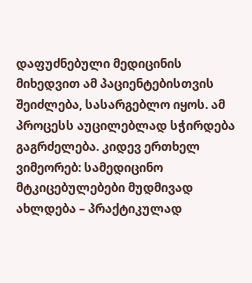დაფუძნებული მედიცინის მიხედვით ამ პაციენტებისთვის შეიძლება, სასარგებლო იყოს. ამ პროცესს აუცილებლად სჭირდება გაგრძელება. კიდევ ერთხელ ვიმეორებ: სამედიცინო მტკიცებულებები მუდმივად ახლდება – პრაქტიკულად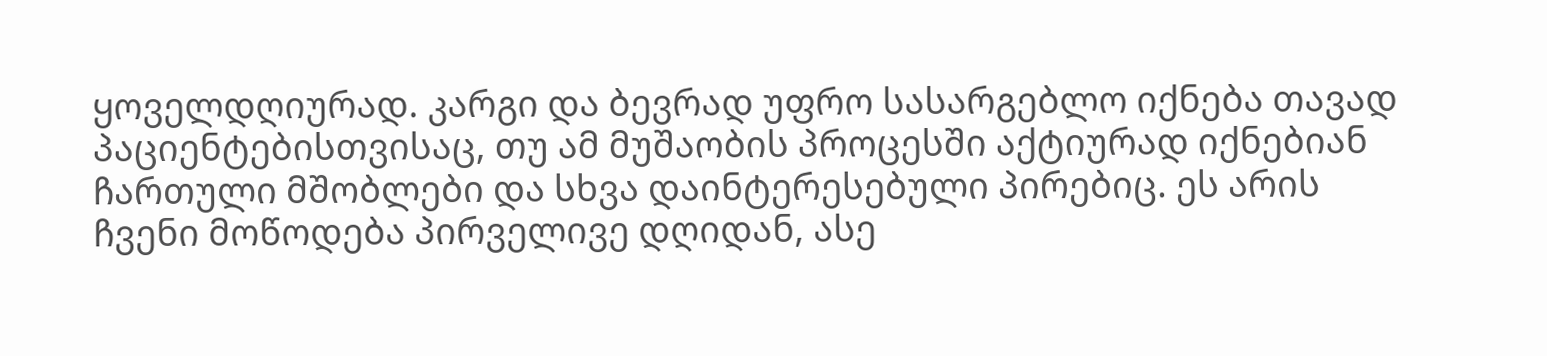ყოველდღიურად. კარგი და ბევრად უფრო სასარგებლო იქნება თავად პაციენტებისთვისაც, თუ ამ მუშაობის პროცესში აქტიურად იქნებიან ჩართული მშობლები და სხვა დაინტერესებული პირებიც. ეს არის ჩვენი მოწოდება პირველივე დღიდან, ასე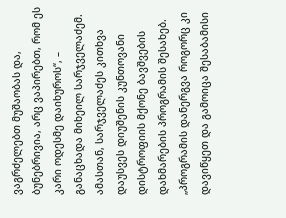ვაგრძელებთ მუშაობას და, ბუნებრივია, არც ვაპირებთ, რომ ეს კარი ოდესმე დაიხუროს“, – განაცხადა მიხეილ სარჯველაძემ.
ამასთან, სარჯველაძეს კითხვა დაუსვეს დიუშენის კუნთოვანი დისტროფიის მქონე ბავშვების დახმარების პროგრამის შესახებ.
„პროგრამის დანერგვა როგორც კი დავიწყეთ და გამოიცა შესაბამისი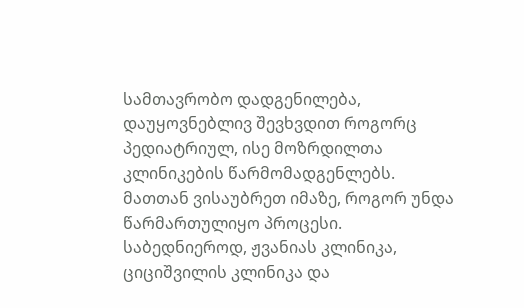სამთავრობო დადგენილება, დაუყოვნებლივ შევხვდით როგორც პედიატრიულ, ისე მოზრდილთა კლინიკების წარმომადგენლებს. მათთან ვისაუბრეთ იმაზე, როგორ უნდა წარმართულიყო პროცესი. საბედნიეროდ, ჟვანიას კლინიკა, ციციშვილის კლინიკა და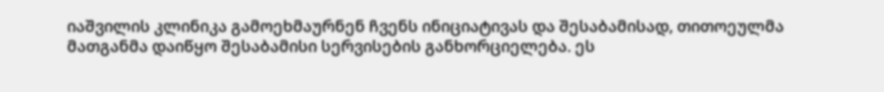იაშვილის კლინიკა გამოეხმაურნენ ჩვენს ინიციატივას და შესაბამისად, თითოეულმა მათგანმა დაიწყო შესაბამისი სერვისების განხორციელება. ეს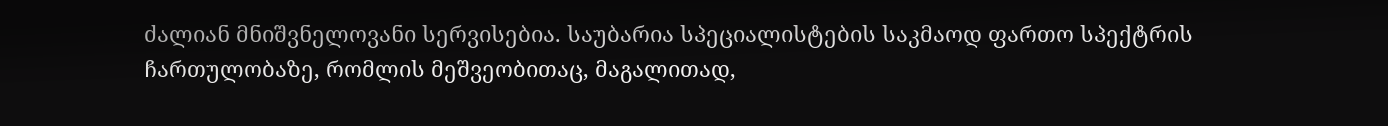ძალიან მნიშვნელოვანი სერვისებია. საუბარია სპეციალისტების საკმაოდ ფართო სპექტრის ჩართულობაზე, რომლის მეშვეობითაც, მაგალითად,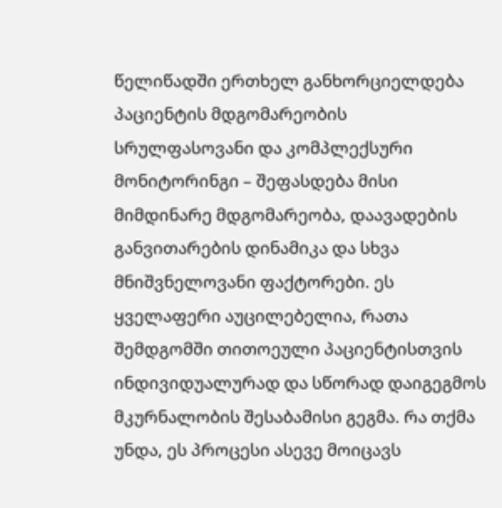წელიწადში ერთხელ განხორციელდება პაციენტის მდგომარეობის სრულფასოვანი და კომპლექსური მონიტორინგი – შეფასდება მისი მიმდინარე მდგომარეობა, დაავადების განვითარების დინამიკა და სხვა მნიშვნელოვანი ფაქტორები. ეს ყველაფერი აუცილებელია, რათა შემდგომში თითოეული პაციენტისთვის ინდივიდუალურად და სწორად დაიგეგმოს მკურნალობის შესაბამისი გეგმა. რა თქმა უნდა, ეს პროცესი ასევე მოიცავს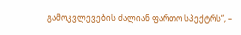გამოკვლევების ძალიან ფართო სპექტრს“, –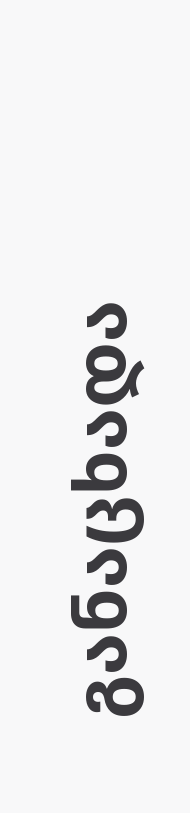განაცხადა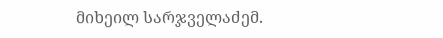მიხეილ სარჯველაძემ.